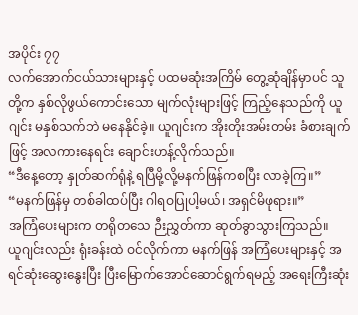အပိုင်း ၇၇
လက်အောက်ငယ်သားများနှင့် ပထမဆုံးအကြိမ် တွေ့ဆုံချိန်မှာပင် သူတို့က နှစ်လိုဖွယ်ကောင်းသော မျက်လုံးများဖြင့် ကြည့်နေသည်ကို ယူဂျင်း မနှစ်သက်ဘဲ မနေနိုင်ခဲ့။ ယူဂျင်းက အိုးတိုးအမ်းတမ်း ခံစားချက်ဖြင့် အလကားနေရင်း ချောင်းဟန့်လိုက်သည်။
“ဒီနေ့တော့ နှုတ်ဆက်ရုံနဲ့ ရပြီမို့လို့မနက်ဖြန်ကစပြီး လာခဲ့ကြ။”
“မနက်ဖြန်မှ တစ်ခါထပ်ပြီး ဂါရဝပြုပါ့မယ်၊ အရှင်မိဖုရား။”
အကြံပေးများက တရိုတသေ ဉီးညွှတ်ကာ ဆုတ်ခွာသွားကြသည်။
ယူဂျင်းလည်း ရုံးခန်းထဲ ဝင်လိုက်ကာ မနက်ဖြန် အကြံပေးများနှင့် အရင်ဆုံးဆွေးနွေးပြီး ပြီးမြောက်အောင်ဆောင်ရွက်ရမည့် အရေးကြီးဆုံး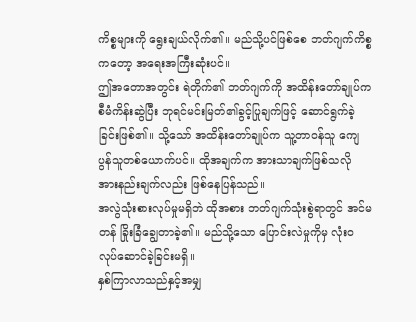ကိစ္စများကို ရွေးချယ်လိုက်၏။ မည်သို့ပင်ဖြစ်စေ ဘတ်ဂျက်ကိစ္စကတော့ အရေးအကြီးဆုံးပင်။
ဤအတောအတွင်း ရဲတိုက်၏ ဘတ်ဂျက်ကို အထိန်းတော်ချုပ်က စီမံကိန်းဆွဲပြီး ဘုရင်မင်းမြတ်၏ခွင့်ပြုချက်ဖြင့် ဆောင်ရွက်ခဲ့ခြင်းဖြစ်၏။ သို့သော် အထိန်းတော်ချုပ်က သူ့တာဝန်သူ ကျေပွန်သူတစ်ယောက်ပင်။ ထိုအချက်က အားသာချက်ဖြစ်သလို အားနည်းချက်လည်း ဖြစ်နေပြန်သည်။
အလွဲသုံးစားလုပ်မှုမရှိဘဲ ထိုအစား ဘတ်ဂျက်သုံးစွဲရာတွင် အင်မတန် ခြိုးခြံချွေတာခဲ့၏။ မည်သို့သော ပြောင်းလဲမှုကိုမှ လုံးဝလုပ်ဆောင်ခဲ့ခြင်းမရှိ။
နှစ်ကြာလာသည်နှင့်အမျှ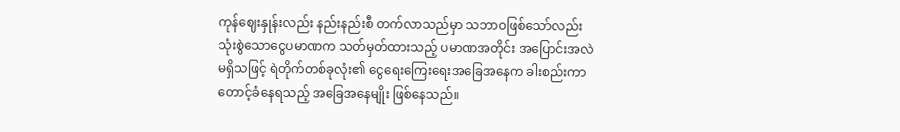ကုန်ဈေးနှုန်းလည်း နည်းနည်းစီ တက်လာသည်မှာ သဘာဝဖြစ်သော်လည်း သုံးစွဲသောငွေပမာဏက သတ်မှတ်ထားသည့် ပမာဏအတိုင်း အပြောင်းအလဲမရှိသဖြင့် ရဲတိုက်တစ်ခုလုံး၏ ငွေရေးကြေးရေးအခြေအနေက ခါးစည်းကာ တောင့်ခံနေရသည့် အခြေအနေမျိုး ဖြစ်နေသည်။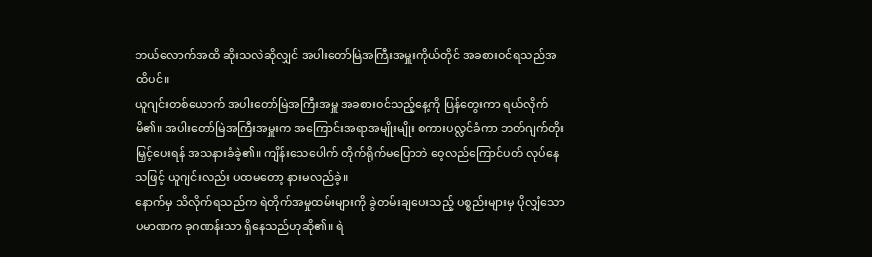ဘယ်လောက်အထိ ဆိုးသလဲဆိုလျှင် အပါးတော်မြဲအကြီးအမှူးကိုယ်တိုင် အခစားဝင်ရသည်အထိပင်။
ယူဂျင်းတစ်ယောက် အပါးတော်မြဲအကြီးအမှူ အခစားဝင်သည့်နေ့ကို ပြန်တွေးကာ ရယ်လိုက်မိ၏။ အပါးတော်မြဲအကြီးအမှူးက အကြောင်းအရာအမျိုးမျိုး စကားပလ္လင်ခံကာ ဘတ်ဂျက်တိုးမြှင့်ပေးရန် အသနားခံခဲ့၏။ ကျိန်းသေပေါက် တိုက်ရိုက်မပြောဘဲ ဝေ့လည်ကြောင်ပတ် လုပ်နေသဖြင့် ယူဂျင်းလည်း ပထမတော့ နားမလည်ခဲ့။
နောက်မှ သိလိုက်ရသည်က ရဲတိုက်အမှုထမ်းများကို ခွဲတမ်းချပေးသည့် ပစ္စည်းများမှ ပိုလျှံသော ပမာဏက ခုဂဏန်းသာ ရှိနေသည်ဟုဆို၏။ ရဲ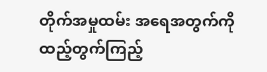တိုက်အမှုထမ်း အရေအတွက်ကို ထည့်တွက်ကြည့်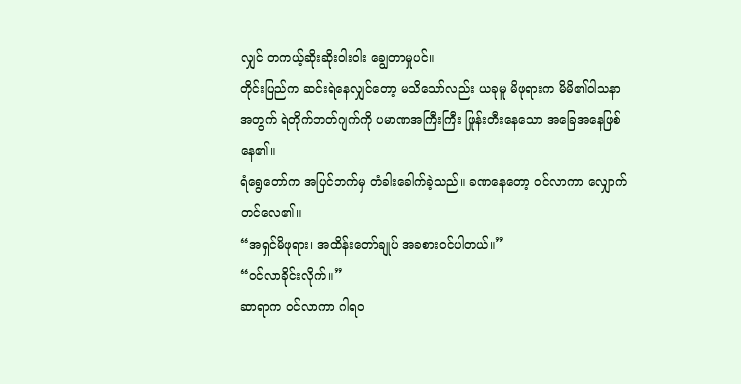လျှင် တကယ့်ဆိုးဆိုးဝါးဝါး ချွေတာမှုပင်။
တိုင်းပြည်က ဆင်းရဲနေလျှင်တော့ မသိသော်လည်း ယခုမူ မိဖုရားက မိမိ၏ဝါသနာအတွက် ရဲတိုက်ဘတ်ဂျက်ကို ပမာဏအကြီးကြီး ဖြုန်းတီးနေသော အခြေအနေဖြစ်နေ၏။
ရံရွေတော်က အပြင်ဘက်မှ တံခါးခေါက်ခဲ့သည်။ ခဏနေတော့ ဝင်လာကာ လျှောက်တင်လေ၏။
“အရှင်မိဖုရား၊ အထိန်းတော်ချုပ် အခစားဝင်ပါတယ်။”
“ဝင်လာခိုင်းလိုက်။”
ဆာရာက ဝင်လာကာ ဂါရဝ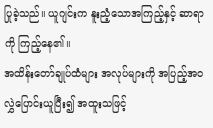ပြုခဲ့သည်။ ယူဂျင်းက နူးညံ့သောအကြည့်နှင့် ဆာရာကို ကြည့်နေ၏။
အထိန်းတော်ချုပ်ထံများ အလုပ်များကို အပြည့်အဝ လွှဲပြောင်းယူပြီး၍ အထူးသဖြင့်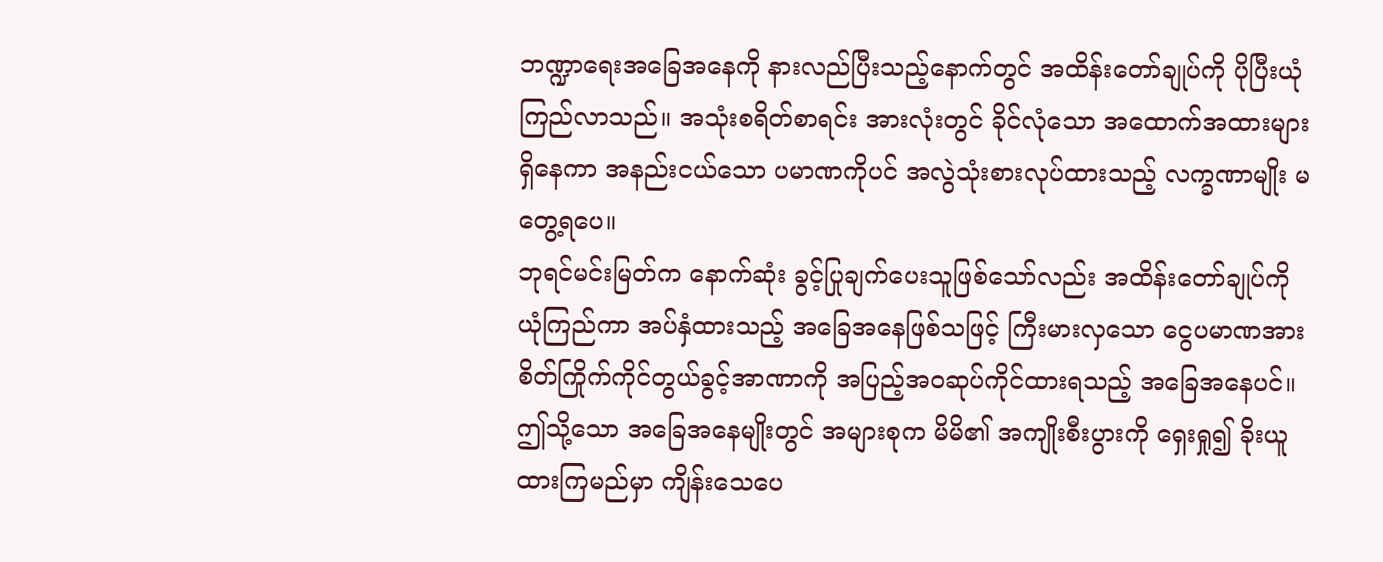ဘဏ္ဍာရေးအခြေအနေကို နားလည်ပြီးသည့်နောက်တွင် အထိန်းတော်ချုပ်ကို ပိုပြီးယုံကြည်လာသည်။ အသုံးစရိတ်စာရင်း အားလုံးတွင် ခိုင်လုံသော အထောက်အထားများရှိနေကာ အနည်းငယ်သော ပမာဏကိုပင် အလွဲသုံးစားလုပ်ထားသည့် လက္ခဏာမျိုး မတွေ့ရပေ။
ဘုရင်မင်းမြတ်က နောက်ဆုံး ခွင့်ပြုချက်ပေးသူဖြစ်သော်လည်း အထိန်းတော်ချုပ်ကို ယုံကြည်ကာ အပ်နှံထားသည့် အခြေအနေဖြစ်သဖြင့် ကြီးမားလှသော ငွေပမာဏအား စိတ်ကြိုက်ကိုင်တွယ်ခွင့်အာဏာကို အပြည့်အဝဆုပ်ကိုင်ထားရသည့် အခြေအနေပင်။
ဤသို့သော အခြေအနေမျိုးတွင် အများစုက မိမိ၏ အကျိုးစီးပွားကို ရှေးရှု၍ ခိုးယူထားကြမည်မှာ ကျိန်းသေပေ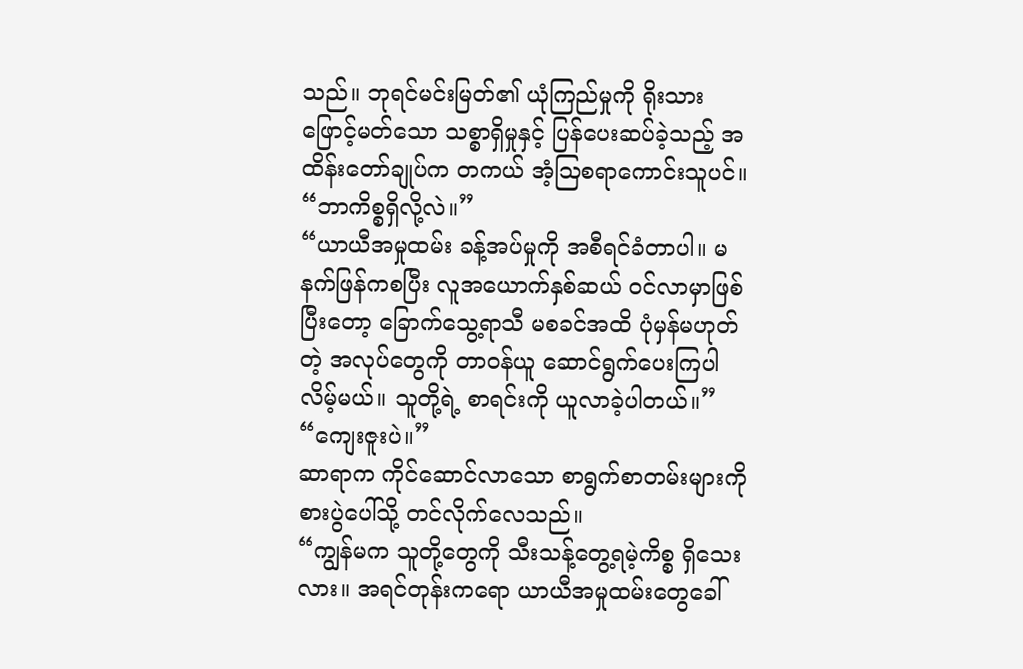သည်။ ဘုရင်မင်းမြတ်၏ ယုံကြည်မှုကို ရိုးသားဖြောင့်မတ်သော သစ္စာရှိမှုနှင့် ပြန်ပေးဆပ်ခဲ့သည့် အထိန်းတော်ချုပ်က တကယ် အံ့ဩစရာကောင်းသူပင်။
“ဘာကိစ္စရှိလို့လဲ။”
“ယာယီအမှုထမ်း ခန့်အပ်မှုကို အစီရင်ခံတာပါ။ မနက်ဖြန်ကစပြီး လူအယောက်နှစ်ဆယ် ဝင်လာမှာဖြစ်ပြီးတော့ ခြောက်သွေ့ရာသီ မစခင်အထိ ပုံမှန်မဟုတ်တဲ့ အလုပ်တွေကို တာဝန်ယူ ဆောင်ရွက်ပေးကြပါလိမ့်မယ်။ သူတို့ရဲ့ စာရင်းကို ယူလာခဲ့ပါတယ်။”
“ကျေးဇူးပဲ။”
ဆာရာက ကိုင်ဆောင်လာသော စာရွက်စာတမ်းများကို စားပွဲပေါ်သို့ တင်လိုက်လေသည်။
“ကျွန်မက သူတို့တွေကို သီးသန့်တွေ့ရမဲ့ကိစ္စ ရှိသေးလား။ အရင်တုန်းကရော ယာယီအမှုထမ်းတွေခေါ်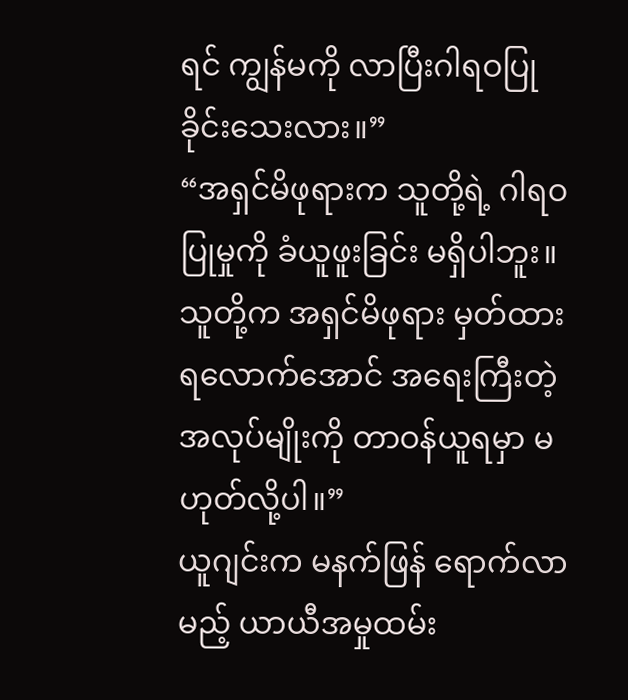ရင် ကျွန်မကို လာပြီးဂါရဝပြုခိုင်းသေးလား။”
“အရှင်မိဖုရားက သူတို့ရဲ့ ဂါရဝပြုမှုကို ခံယူဖူးခြင်း မရှိပါဘူး။ သူတို့က အရှင်မိဖုရား မှတ်ထားရလောက်အောင် အရေးကြီးတဲ့အလုပ်မျိုးကို တာဝန်ယူရမှာ မဟုတ်လို့ပါ။”
ယူဂျင်းက မနက်ဖြန် ရောက်လာမည့် ယာယီအမှုထမ်း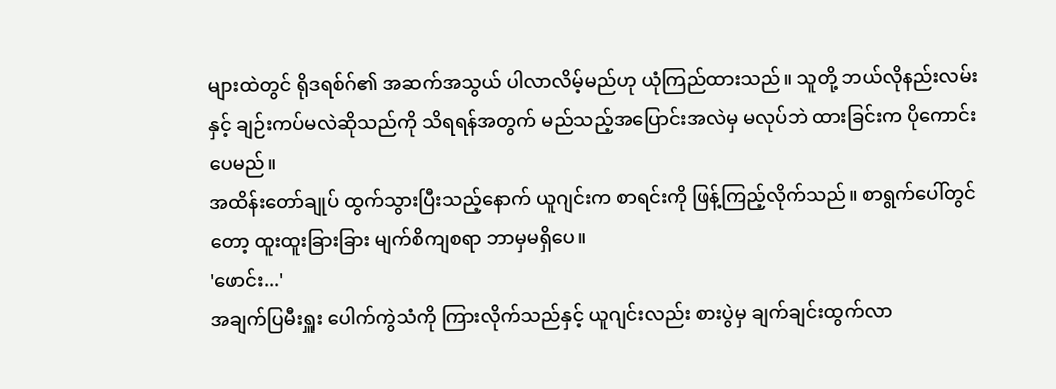များထဲတွင် ရိုဒရစ်ဂ်၏ အဆက်အသွယ် ပါလာလိမ့်မည်ဟု ယုံကြည်ထားသည်။ သူတို့ ဘယ်လိုနည်းလမ်းနှင့် ချဉ်းကပ်မလဲဆိုသည်ကို သိရရန်အတွက် မည်သည့်အပြောင်းအလဲမှ မလုပ်ဘဲ ထားခြင်းက ပိုကောင်းပေမည်။
အထိန်းတော်ချုပ် ထွက်သွားပြီးသည့်နောက် ယူဂျင်းက စာရင်းကို ဖြန့်ကြည့်လိုက်သည်။ စာရွက်ပေါ်တွင်တော့ ထူးထူးခြားခြား မျက်စိကျစရာ ဘာမှမရှိပေ။
'ဖောင်း...'
အချက်ပြမီးရှူး ပေါက်ကွဲသံကို ကြားလိုက်သည်နှင့် ယူဂျင်းလည်း စားပွဲမှ ချက်ချင်းထွက်လာ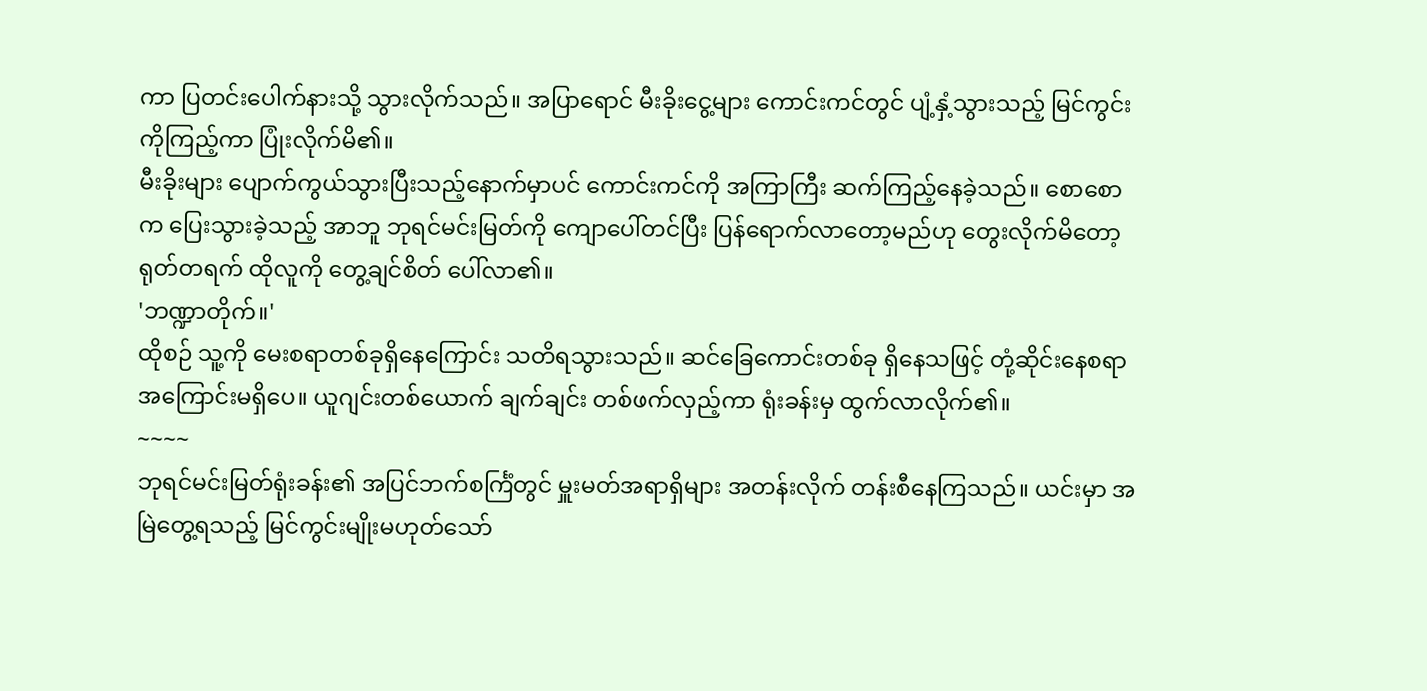ကာ ပြတင်းပေါက်နားသို့ သွားလိုက်သည်။ အပြာရောင် မီးခိုးငွေ့များ ကောင်းကင်တွင် ပျံ့နှံ့သွားသည့် မြင်ကွင်းကိုကြည့်ကာ ပြုံးလိုက်မိ၏။
မီးခိုးများ ပျောက်ကွယ်သွားပြီးသည့်နောက်မှာပင် ကောင်းကင်ကို အကြာကြီး ဆက်ကြည့်နေခဲ့သည်။ စောစောက ပြေးသွားခဲ့သည့် အာဘူ ဘုရင်မင်းမြတ်ကို ကျောပေါ်တင်ပြီး ပြန်ရောက်လာတော့မည်ဟု တွေးလိုက်မိတော့ ရုတ်တရက် ထိုလူကို တွေ့ချင်စိတ် ပေါ်လာ၏။
'ဘဏ္ဍာတိုက်။'
ထိုစဉ် သူ့ကို မေးစရာတစ်ခုရှိနေကြောင်း သတိရသွားသည်။ ဆင်ခြေကောင်းတစ်ခု ရှိနေသဖြင့် တုံ့ဆိုင်းနေစရာ အကြောင်းမရှိပေ။ ယူဂျင်းတစ်ယောက် ချက်ချင်း တစ်ဖက်လှည့်ကာ ရုံးခန်းမှ ထွက်လာလိုက်၏။
~~~~
ဘုရင်မင်းမြတ်ရုံးခန်း၏ အပြင်ဘက်စင်္ကြံတွင် မှူးမတ်အရာရှိများ အတန်းလိုက် တန်းစီနေကြသည်။ ယင်းမှာ အမြဲတွေ့ရသည့် မြင်ကွင်းမျိုးမဟုတ်သော်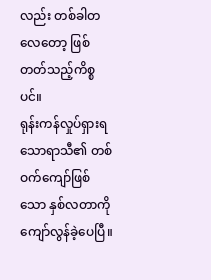လည်း တစ်ခါတလေတော့ ဖြစ်တတ်သည့်ကိစ္စပင်။
ရုန်းကန်လှုပ်ရှားရသောရာသီ၏ တစ်ဝက်ကျော်ဖြစ်သော နှစ်လတာကို ကျော်လွန်ခဲ့ပေပြီ။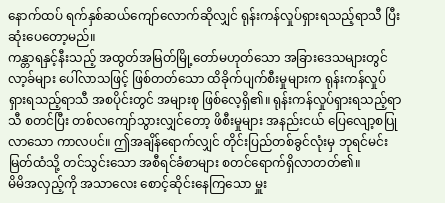နောက်ထပ် ရက်နှစ်ဆယ်ကျော်လောက်ဆိုလျှင် ရုန်းကန်လှုပ်ရှားရသည့်ရာသီ ပြီးဆုံးပေတော့မည်။
ကန္တာရနှင့်နီးသည့် အထွတ်အမြတ်မြို့တော်မဟုတ်သော အခြားဒေသများတွင် လာ့ခ်များ ပေါ်လာသဖြင့် ဖြစ်တတ်သော ထိခိုက်ပျက်စီးမှုများက ရုန်းကန်လှုပ်ရှားရသည့်ရာသီ အစပိုင်းတွင် အများစု ဖြစ်လေ့ရှိ၏။ ရုန်းကန်လှုပ်ရှားရသည့်ရာသီ စတင်ပြီး တစ်လကျော်သွားလျှင်တော့ ဖိစီးမှုများ အနည်းငယ် ပြေလျော့စပြုလာသော ကာလပင်။ ဤအချိန်ရောက်လျှင် တိုင်းပြည်တစ်ခွင်လုံးမှ ဘုရင်မင်းမြတ်ထံသို့ တင်သွင်းသော အစီရင်ခံစာများ စတင်ရောက်ရှိလာတတ်၏။
မိမိအလှည့်ကို အသာလေး စောင့်ဆိုင်းနေကြသော မှူး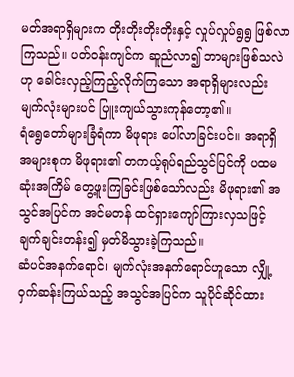မတ်အရာရှိများက တိုးတိုးတိုးတိုးနှင့် လှုပ်လှုပ်ရွရွ ဖြစ်လာကြသည်။ ပတ်ဝန်းကျင်က ဆူညံလာ၍ ဘာများဖြစ်သလဲဟု ခေါင်းလှည့်ကြည့်လိုက်ကြသော အရာရှိများလည်း မျက်လုံးများပင် ပြူးကျယ်သွားကုန်တော့၏။
ရံရွေတော်များခြံရံကာ မိဖုရား ပေါ်လာခြင်းပင်။ အရာရှိအများစုက မိဖုရား၏ တကယ့်ရုပ်ရည်သွင်ပြင်ကို ပထမဆုံးအကြိမ် တွေ့ဖူးကြခြင်းဖြစ်သော်လည်း မိဖုရား၏ အသွင်အပြင်က အင်မတန် ထင်ရှားကျော်ကြားလှသဖြင့် ချက်ချင်းတန်း၍ မှတ်မိသွားခဲ့ကြသည်။
ဆံပင်အနက်ရောင်၊ မျက်လုံးအနက်ရောင်ဟူသော လျှို့ဝှက်ဆန်းကြယ်သည့် အသွင်အပြင်က သူပိုင်ဆိုင်ထား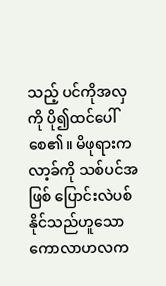သည့် ပင်ကိုအလှကို ပို၍ထင်ပေါ်စေ၏။ မိဖုရားက လာ့ခ်ကို သစ်ပင်အဖြစ် ပြောင်းလဲပစ်နိုင်သည်ဟူသော ကောလာဟလက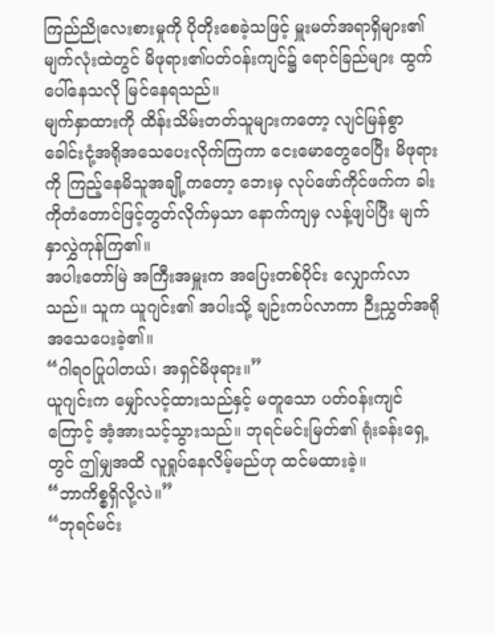ကြည်ညိုလေးစားမှုကို ပိုတိုးစေခဲ့သဖြင့် မှူးမတ်အရာရှိများ၏ မျက်လုံးထဲတွင် မိဖုရား၏ပတ်ဝန်းကျင်၌ ရောင်ခြည်များ ထွက်ပေါ်နေသလို မြင်နေရသည်။
မျက်နှာထားကို ထိန်းသိမ်းတတ်သူများကတော့ လျင်မြန်စွာ ခေါင်းငုံ့အရိုအသေပေးလိုက်ကြကာ ငေးမောတွေဝေပြီး မိဖုရားကို ကြည့်နေမိသူအချို့ကတော့ ဘေးမှ လုပ်ဖော်ကိုင်ဖက်က ခါးကိုတံတောင်ဖြင့်တွတ်လိုက်မှသာ နောက်ကျမှ လန့်ဖျပ်ပြီး မျက်နှာလွှဲကုန်ကြ၏။
အပါးတော်မြဲ အကြီးအမှူးက အပြေးတစ်ပိုင်း လျှောက်လာသည်။ သူက ယူဂျင်း၏ အပါးသို့ ချဉ်းကပ်လာကာ ဉီးညွှတ်အရိုအသေပေးခဲ့၏။
“ဂါရဝပြုပါတယ်၊ အရှင်မိဖုရား။”
ယူဂျင်းက မျှော်လင့်ထားသည်နှင့် မတူသော ပတ်ဝန်းကျင်ကြောင့် အံ့အားသင့်သွားသည်။ ဘုရင်မင်းမြတ်၏ ရုံးခန်းရှေ့တွင် ဤမျှအထိ လူရှုပ်နေလိမ့်မည်ဟု ထင်မထားခဲ့။
“ဘာကိစ္စရှိလို့လဲ။”
“ဘုရင်မင်း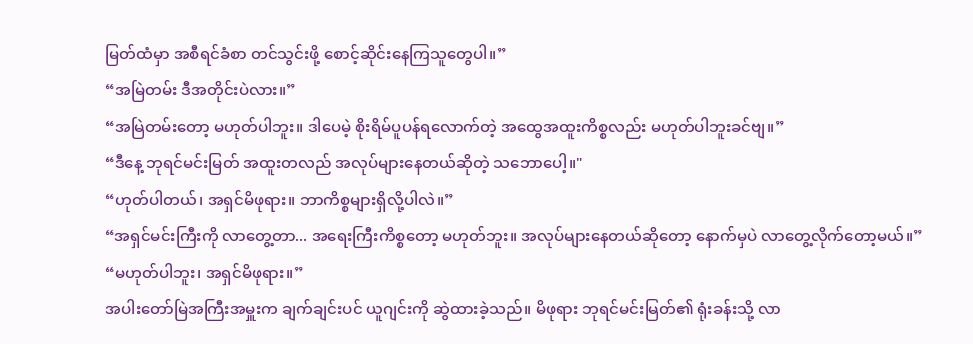မြတ်ထံမှာ အစီရင်ခံစာ တင်သွင်းဖို့ စောင့်ဆိုင်းနေကြသူတွေပါ။”
“အမြဲတမ်း ဒီအတိုင်းပဲလား။”
“အမြဲတမ်းတော့ မဟုတ်ပါဘူး။ ဒါပေမဲ့ စိုးရိမ်ပူပန်ရလောက်တဲ့ အထွေအထူးကိစ္စလည်း မဟုတ်ပါဘူးခင်ဗျ။”
“ဒီနေ့ ဘုရင်မင်းမြတ် အထူးတလည် အလုပ်များနေတယ်ဆိုတဲ့ သဘောပေါ့။"
“ဟုတ်ပါတယ်၊ အရှင်မိဖုရား။ ဘာကိစ္စများရှိလို့ပါလဲ။”
“အရှင်မင်းကြီးကို လာတွေ့တာ... အရေးကြီးကိစ္စတော့ မဟုတ်ဘူး။ အလုပ်များနေတယ်ဆိုတော့ နောက်မှပဲ လာတွေ့လိုက်တော့မယ်။”
“မဟုတ်ပါဘူး၊ အရှင်မိဖုရား။”
အပါးတော်မြဲအကြီးအမှူးက ချက်ချင်းပင် ယူဂျင်းကို ဆွဲထားခဲ့သည်။ မိဖုရား ဘုရင်မင်းမြတ်၏ ရုံးခန်းသို့ လာ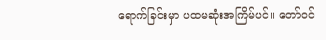ရောက်ခြင်းမှာ ပထမဆုံးအကြိမ်ပင်။ တော်ဝင်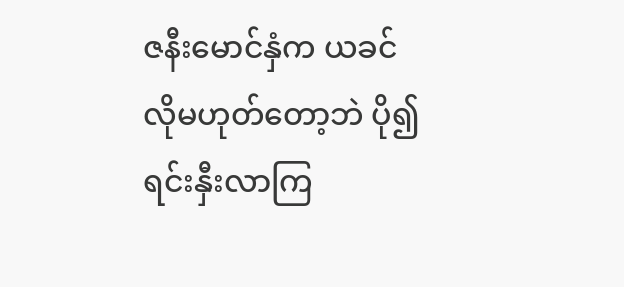ဇနီးမောင်နှံက ယခင်လိုမဟုတ်တော့ဘဲ ပို၍ ရင်းနှီးလာကြ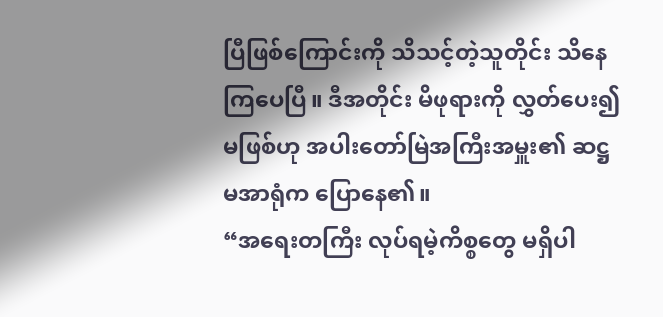ပြီဖြစ်ကြောင်းကို သိသင့်တဲ့သူတိုင်း သိနေကြပေပြီ။ ဒီအတိုင်း မိဖုရားကို လွှတ်ပေး၍မဖြစ်ဟု အပါးတော်မြဲအကြီးအမှူး၏ ဆဋ္ဌမအာရုံက ပြောနေ၏။
“အရေးတကြီး လုပ်ရမဲ့ကိစ္စတွေ မရှိပါ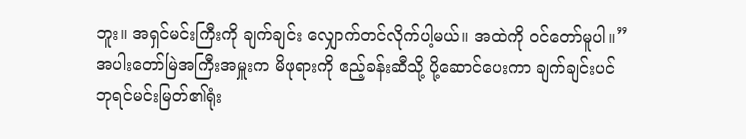ဘူး။ အရှင်မင်းကြီးကို ချက်ချင်း လျှောက်တင်လိုက်ပါ့မယ်။ အထဲကို ဝင်တော်မူပါ။”
အပါးတော်မြဲအကြီးအမှူးက မိဖုရားကို ဧည့်ခန်းဆီသို့ ပို့ဆောင်ပေးကာ ချက်ချင်းပင် ဘုရင်မင်းမြတ်၏ရုံး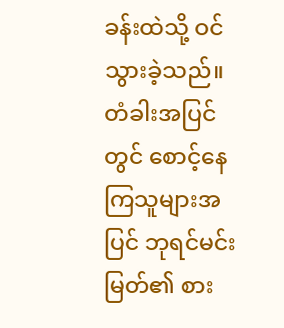ခန်းထဲသို့ ဝင်သွားခဲ့သည်။ တံခါးအပြင်တွင် စောင့်နေကြသူများအပြင် ဘုရင်မင်းမြတ်၏ စား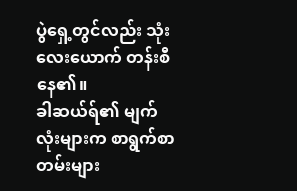ပွဲရှေ့တွင်လည်း သုံးလေးယောက် တန်းစီနေ၏။
ခါဆယ်ရ်၏ မျက်လုံးများက စာရွက်စာတမ်းများ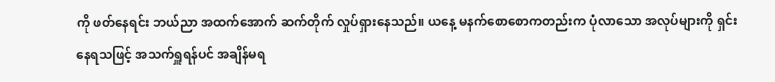ကို ဖတ်နေရင်း ဘယ်ညာ အထက်အောက် ဆက်တိုက် လှုပ်ရှားနေသည်။ ယနေ့ မနက်စောစောကတည်းက ပုံလာသော အလုပ်များကို ရှင်းနေရသဖြင့် အသက်ရှူရန်ပင် အချိန်မရ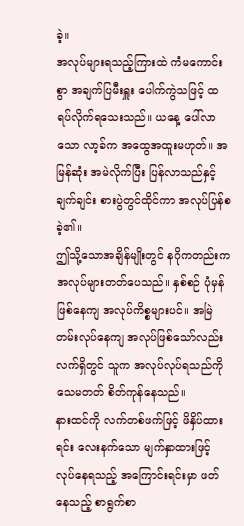ခဲ့။
အလုပ်များရသည့်ကြားထဲ ကံမကောင်းစွာ အချက်ပြမီးရှူး ပေါက်ကွဲသဖြင့် ထရပ်လိုက်ရသေးသည်။ ယနေ့ ပေါ်လာသော လာ့ခ်က အထွေအထူးမဟုတ်။ အမြန်ဆုံး အမဲလိုက်ပြီး ပြန်လာသည်နှင့် ချက်ချင်း စားပွဲတွင်ထိုင်ကာ အလုပ်ပြန်စခဲ့၏။
ဤသို့သောအချိန်မျိုးတွင် နဂိုကတည်းက အလုပ်များတတ်ပေသည်။ နှစ်စဉ် ပုံမှန်ဖြစ်နေကျ အလုပ်ကိစ္စများပင်။ အမြဲတမ်းလုပ်နေကျ အလုပ်ဖြစ်သော်လည်း လက်ရှိတွင် သူက အလုပ်လုပ်ရသည်ကို သေမတတ် စိတ်ကုန်နေသည်။
နားထင်ကို လက်တစ်ဖက်ဖြင့် ဖိနှိပ်ထားရင်း လေးနက်သော မျက်နှာထားဖြင့် လုပ်နေရသည့် အကြောင်းရင်းမှာ ဖတ်နေသည့် စာရွက်စာ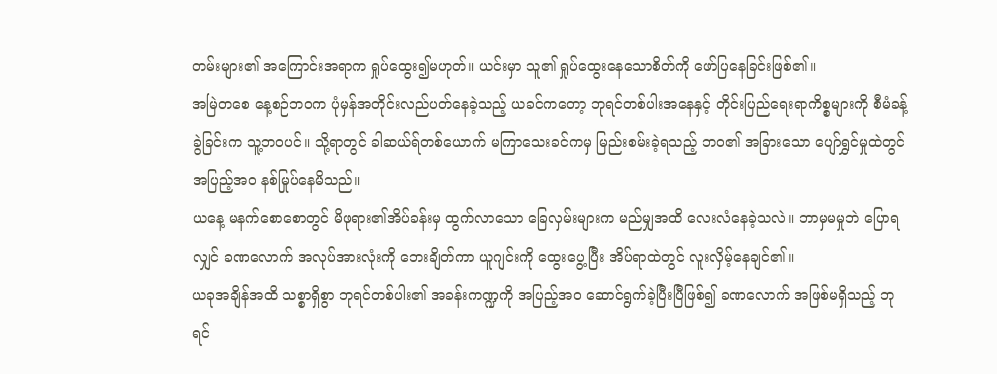တမ်းများ၏ အကြောင်းအရာက ရှုပ်ထွေး၍မဟုတ်။ ယင်းမှာ သူ၏ ရှုပ်ထွေးနေသောစိတ်ကို ဖော်ပြနေခြင်းဖြစ်၏။
အမြဲတစေ နေ့စဉ်ဘဝက ပုံမှန်အတိုင်းလည်ပတ်နေခဲ့သည့် ယခင်ကတော့ ဘုရင်တစ်ပါးအနေနှင့် တိုင်းပြည်ရေးရာကိစ္စများကို စီမံခန့်ခွဲခြင်းက သူ့ဘဝပင်။ သို့ရာတွင် ခါဆယ်ရ်တစ်ယောက် မကြာသေးခင်ကမှ မြည်းစမ်းခဲ့ရသည့် ဘဝ၏ အခြားသော ပျော်ရွှင်မှုထဲတွင် အပြည့်အဝ နစ်မြုပ်နေမိသည်။
ယနေ့ မနက်စောစောတွင် မိဖုရား၏အိပ်ခန်းမှ ထွက်လာသော ခြေလှမ်းများက မည်မျှအထိ လေးလံနေခဲ့သလဲ။ ဘာမှမမှုဘဲ ပြောရလျှင် ခဏလောက် အလုပ်အားလုံးကို ဘေးချိတ်ကာ ယူဂျင်းကို ထွေးပွေ့ပြီး အိပ်ရာထဲတွင် လူးလှိမ့်နေချင်၏။
ယခုအချိန်အထိ သစ္စာရှိစွာ ဘုရင်တစ်ပါး၏ အခန်းကဏ္ဍကို အပြည့်အဝ ဆောင်ရွက်ခဲ့ပြီးပြီဖြစ်၍ ခဏလောက် အဖြစ်မရှိသည့် ဘုရင်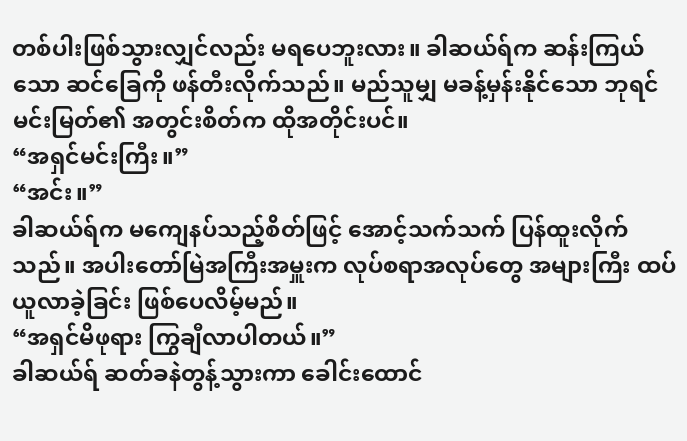တစ်ပါးဖြစ်သွားလျှင်လည်း မရပေဘူးလား။ ခါဆယ်ရ်က ဆန်းကြယ်သော ဆင်ခြေကို ဖန်တီးလိုက်သည်။ မည်သူမျှ မခန့်မှန်းနိုင်သော ဘုရင်မင်းမြတ်၏ အတွင်းစိတ်က ထိုအတိုင်းပင်။
“အရှင်မင်းကြီး။”
“အင်း။”
ခါဆယ်ရ်က မကျေနပ်သည့်စိတ်ဖြင့် အောင့်သက်သက် ပြန်ထူးလိုက်သည်။ အပါးတော်မြဲအကြီးအမှူးက လုပ်စရာအလုပ်တွေ အများကြီး ထပ်ယူလာခဲ့ခြင်း ဖြစ်ပေလိမ့်မည်။
“အရှင်မိဖုရား ကြွချီလာပါတယ်။”
ခါဆယ်ရ် ဆတ်ခနဲတွန့်သွားကာ ခေါင်းထောင်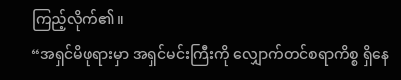ကြည့်လိုက်၏။
“အရှင်မိဖုရားမှာ အရှင်မင်းကြီးကို လျှောက်တင်စရာကိစ္စ ရှိနေ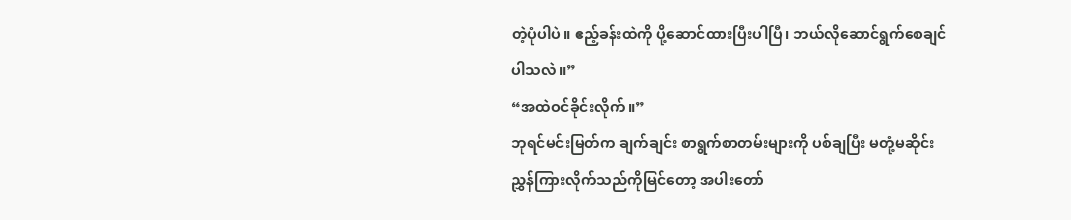တဲ့ပုံပါပဲ။ ဧည့်ခန်းထဲကို ပို့ဆောင်ထားပြီးပါပြီ၊ ဘယ်လိုဆောင်ရွက်စေချင်ပါသလဲ။”
“အထဲဝင်ခိုင်းလိုက်။”
ဘုရင်မင်းမြတ်က ချက်ချင်း စာရွက်စာတမ်းများကို ပစ်ချပြီး မတုံ့မဆိုင်း ညွှန်ကြားလိုက်သည်ကိုမြင်တော့ အပါးတော်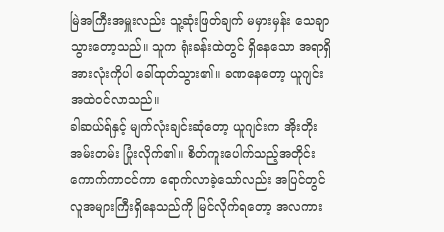မြဲအကြီးအမှူးလည်း သူ့ဆုံးဖြတ်ချက် မမှားမှန်း သေချာသွားတော့သည်။ သူက ရုံးခန်းထဲတွင် ရှိနေသော အရာရှိအားလုံးကိုပါ ခေါ်ထုတ်သွား၏။ ခဏနေတော့ ယူဂျင်း အထဲဝင်လာသည်။
ခါဆယ်ရ်နှင့် မျက်လုံးချင်းဆုံတော့ ယူဂျင်းက အိုးတိုးအမ်းတမ်း ပြုံးလိုက်၏။ စိတ်ကူးပေါက်သည့်အတိုင်း ကောက်ကာငင်ကာ ရောက်လာခဲ့သော်လည်း အပြင်တွင် လူအများကြီးရှိနေသည်ကို မြင်လိုက်ရတော့ အလကား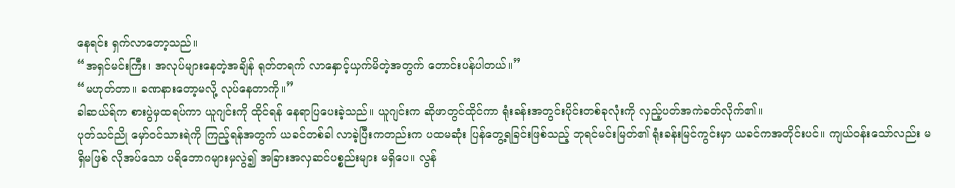နေရင်း ရှက်လာတော့သည်။
“အရှင်မင်းကြီး၊ အလုပ်များနေတဲ့အချိန် ရုတ်တရက် လာနှောင့်ယှက်မိတဲ့အတွက် တောင်းပန်ပါတယ်။”
“မဟုတ်တာ။ ခဏနားတော့မလို့ လုပ်နေတာကို။”
ခါဆယ်ရ်က စားပွဲမှထရပ်ကာ ယူဂျင်းကို ထိုင်ရန် နေရာပြပေးခဲ့သည်။ ယူဂျင်းက ဆိုဖာတွင်ထိုင်ကာ ရုံးခန်းအတွင်းပိုင်းတစ်ခုလုံးကို လှည့်ပတ်အကဲခတ်လိုက်၏။
ပုတ်သင်ညို မှော်ဝင်သားရဲကို ကြည့်ရန်အတွက် ယခင်တစ်ခါ လာခဲ့ပြီးကတည်းက ပထမဆုံး ပြန်တွေ့ရခြင်းဖြစ်သည့် ဘုရင်မင်းမြတ်၏ ရုံးခန်းမြင်ကွင်းမှာ ယခင်ကအတိုင်းပင်။ ကျယ်ဝန်းသော်လည်း မရှိမဖြစ် လိုအပ်သော ပရိဘောဂများမှလွဲ၍ အခြားအလှဆင်ပစ္စည်းများ မရှိပေ။ လွန်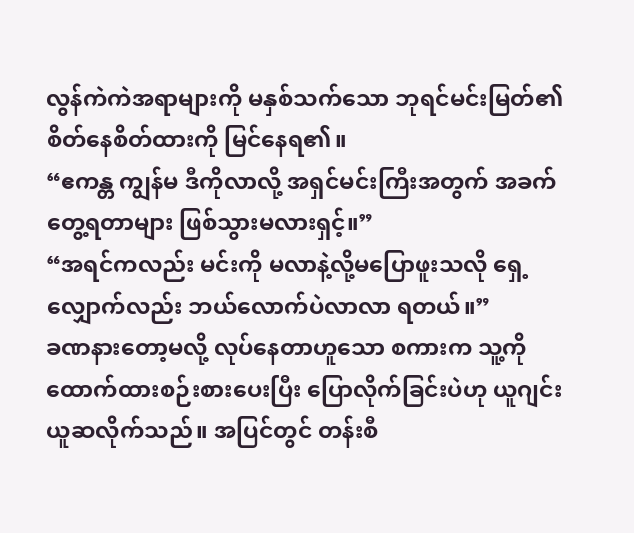လွန်ကဲကဲအရာများကို မနှစ်သက်သော ဘုရင်မင်းမြတ်၏ စိတ်နေစိတ်ထားကို မြင်နေရ၏။
“ဧကန္တ ကျွန်မ ဒီကိုလာလို့ အရှင်မင်းကြီးအတွက် အခက်တွေ့ရတာများ ဖြစ်သွားမလားရှင့်။”
“အရင်ကလည်း မင်းကို မလာနဲ့လို့မပြောဖူးသလို ရှေ့လျှောက်လည်း ဘယ်လောက်ပဲလာလာ ရတယ်။”
ခဏနားတော့မလို့ လုပ်နေတာဟူသော စကားက သူ့ကို ထောက်ထားစဉ်းစားပေးပြီး ပြောလိုက်ခြင်းပဲဟု ယူဂျင်း ယူဆလိုက်သည်။ အပြင်တွင် တန်းစီ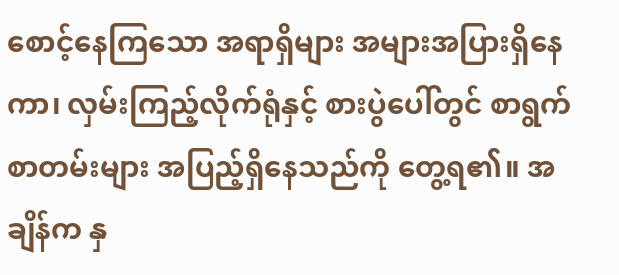စောင့်နေကြသော အရာရှိများ အများအပြားရှိနေကာ၊ လှမ်းကြည့်လိုက်ရုံနှင့် စားပွဲပေါ်တွင် စာရွက်စာတမ်းများ အပြည့်ရှိနေသည်ကို တွေ့ရ၏။ အချိန်က နှ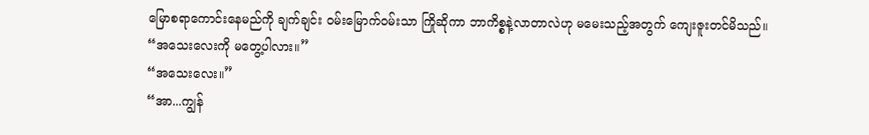မြောစရာကောင်းနေမည်ကို ချက်ချင်း ဝမ်းမြောက်ဝမ်းသာ ကြိုဆိုကာ ဘာကိစ္စနဲ့လာတာလဲဟု မမေးသည့်အတွက် ကျေးဇူးတင်မိသည်။
“အသေးလေးကို မတွေ့ပါလား။”
“အသေးလေး။”
“အာ...ကျွန်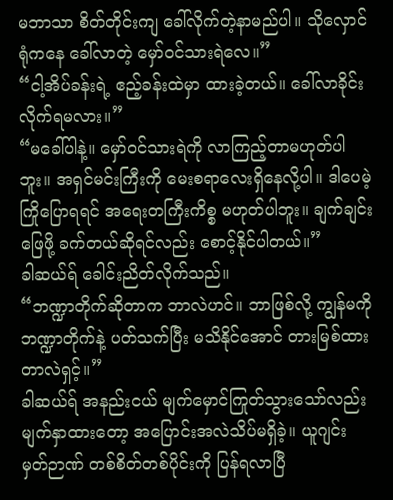မဘာသာ စိတ်တိုင်းကျ ခေါ်လိုက်တဲ့နာမည်ပါ။ သိုလှောင်ရုံကနေ ခေါ်လာတဲ့ မှော်ဝင်သားရဲလေ။”
“ငါ့အိပ်ခန်းရဲ့ ဧည့်ခန်းထဲမှာ ထားခဲ့တယ်။ ခေါ်လာခိုင်းလိုက်ရမလား။”
“မခေါ်ပါနဲ့။ မှော်ဝင်သားရဲကို လာကြည့်တာမဟုတ်ပါဘူး။ အရှင်မင်းကြီးကို မေးစရာလေးရှိနေလို့ပါ။ ဒါပေမဲ့ ကြိုပြောရရင် အရေးတကြီးကိစ္စ မဟုတ်ပါဘူး။ ချက်ချင်းဖြေဖို့ ခက်တယ်ဆိုရင်လည်း စောင့်နိုင်ပါတယ်။”
ခါဆယ်ရ် ခေါင်းညိတ်လိုက်သည်။
“ဘဏ္ဍာတိုက်ဆိုတာက ဘာလဲဟင်။ ဘာဖြစ်လို့ ကျွန်မကို ဘဏ္ဍာတိုက်နဲ့ ပတ်သက်ပြီး မသိနိုင်အောင် တားမြစ်ထားတာလဲရှင့်။”
ခါဆယ်ရ် အနည်းငယ် မျက်မှောင်ကြုတ်သွားသော်လည်း မျက်နှာထားတော့ အပြောင်းအလဲသိပ်မရှိခဲ့။ ယူဂျင်း မှတ်ဉာဏ် တစ်စိတ်တစ်ပိုင်းကို ပြန်ရလာပြီ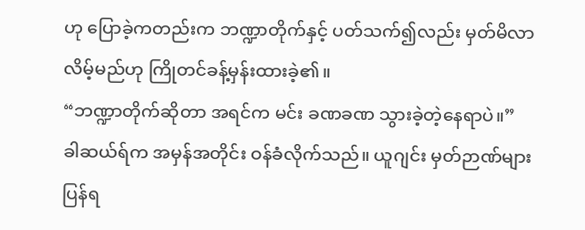ဟု ပြောခဲ့ကတည်းက ဘဏ္ဍာတိုက်နှင့် ပတ်သက်၍လည်း မှတ်မိလာလိမ့်မည်ဟု ကြိုတင်ခန့်မှန်းထားခဲ့၏။
“ဘဏ္ဍာတိုက်ဆိုတာ အရင်က မင်း ခဏခဏ သွားခဲ့တဲ့နေရာပဲ။”
ခါဆယ်ရ်က အမှန်အတိုင်း ဝန်ခံလိုက်သည်။ ယူဂျင်း မှတ်ဉာဏ်များ ပြန်ရ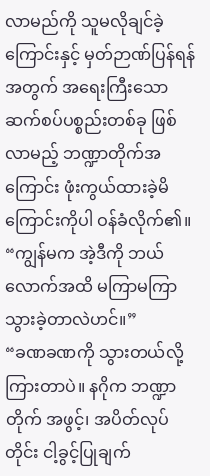လာမည်ကို သူမလိုချင်ခဲ့ကြောင်းနှင့် မှတ်ဉာဏ်ပြန်ရန်အတွက် အရေးကြီးသော ဆက်စပ်ပစ္စည်းတစ်ခု ဖြစ်လာမည့် ဘဏ္ဍာတိုက်အကြောင်း ဖုံးကွယ်ထားခဲ့မိကြောင်းကိုပါ ဝန်ခံလိုက်၏။
“ကျွန်မက အဲ့ဒီကို ဘယ်လောက်အထိ မကြာမကြာ သွားခဲ့တာလဲဟင်။”
“ခဏခဏကို သွားတယ်လို့ ကြားတာပဲ။ နဂိုက ဘဏ္ဍာတိုက် အဖွင့်၊ အပိတ်လုပ်တိုင်း ငါ့ခွင့်ပြုချက်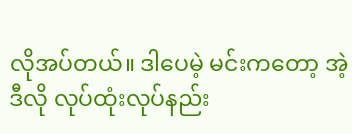လိုအပ်တယ်။ ဒါပေမဲ့ မင်းကတော့ အဲ့ဒီလို လုပ်ထုံးလုပ်နည်း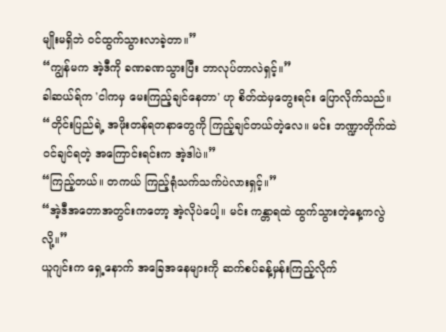မျိုးမရှိဘဲ ဝင်ထွက်သွားလာခဲ့တာ။”
“ကျွန်မက အဲ့ဒီကို ခဏခဏသွားပြီး ဘာလုပ်တာလဲရှင့်။”
ခါဆယ်ရ်က 'ငါကမှ မေးကြည့်ချင်နေတာ' ဟု စိတ်ထဲမှတွေးရင်း ပြောလိုက်သည်။
“တိုင်းပြည်ရဲ့ အဖိုးတန်ရတနာတွေကို ကြည့်ချင်တယ်တဲ့လေ။ မင်း ဘဏ္ဍာတိုက်ထဲ ဝင်ချင်ရတဲ့ အကြောင်းရင်းက အဲ့ဒါပဲ။”
“ကြည့်တယ်။ တကယ် ကြည့်ရုံသက်သက်ပဲလားရှင့်။”
“အဲ့ဒီအတောအတွင်းကတော့ အဲ့လိုပဲပေါ့။ မင်း ကန္တာရထဲ ထွက်သွားတဲ့နေ့ကလွဲလို့။”
ယူဂျင်းက ရှေ့နောက် အခြေအနေများကို ဆက်စပ်ခန့်မှန်းကြည့်လိုက်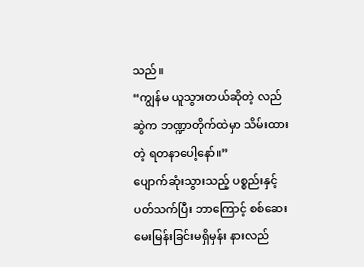သည်။
“ကျွန်မ ယူသွားတယ်ဆိုတဲ့ လည်ဆွဲက ဘဏ္ဍာတိုက်ထဲမှာ သိမ်းထားတဲ့ ရတနာပေါ့နော်။”
ပျောက်ဆုံးသွားသည့် ပစ္စည်းနှင့်ပတ်သက်ပြီး ဘာကြောင့် စစ်ဆေးမေးမြန်းခြင်းမရှိမှန်း နားလည်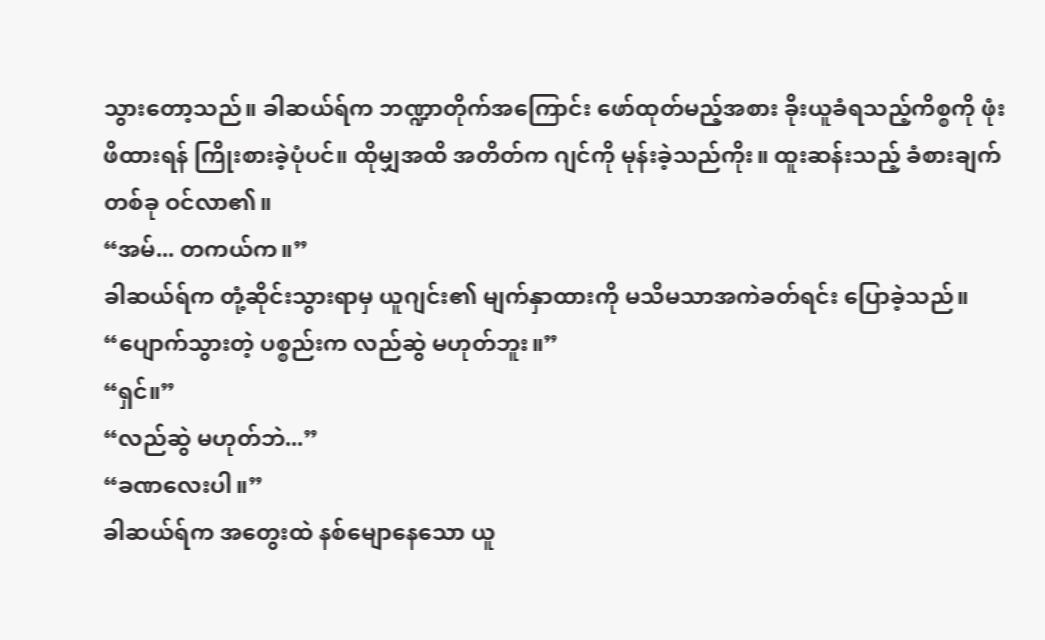သွားတော့သည်။ ခါဆယ်ရ်က ဘဏ္ဍာတိုက်အကြောင်း ဖော်ထုတ်မည့်အစား ခိုးယူခံရသည့်ကိစ္စကို ဖုံးဖိထားရန် ကြိုးစားခဲ့ပုံပင်။ ထိုမျှအထိ အတိတ်က ဂျင်ကို မုန်းခဲ့သည်ကိုး။ ထူးဆန်းသည့် ခံစားချက်တစ်ခု ဝင်လာ၏။
“အမ်... တကယ်က။”
ခါဆယ်ရ်က တုံ့ဆိုင်းသွားရာမှ ယူဂျင်း၏ မျက်နှာထားကို မသိမသာအကဲခတ်ရင်း ပြောခဲ့သည်။
“ပျောက်သွားတဲ့ ပစ္စည်းက လည်ဆွဲ မဟုတ်ဘူး။”
“ရှင်။”
“လည်ဆွဲ မဟုတ်ဘဲ...”
“ခဏလေးပါ။”
ခါဆယ်ရ်က အတွေးထဲ နစ်မျောနေသော ယူ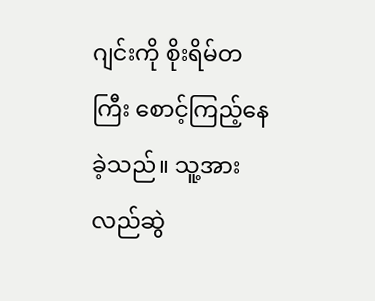ဂျင်းကို စိုးရိမ်တကြီး စောင့်ကြည့်နေခဲ့သည်။ သူ့အား လည်ဆွဲ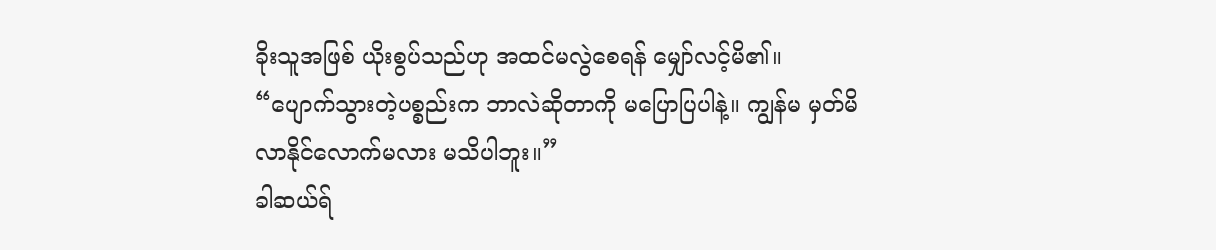ခိုးသူအဖြစ် ယိုးစွပ်သည်ဟု အထင်မလွဲစေရန် မျှော်လင့်မိ၏။
“ပျောက်သွားတဲ့ပစ္စည်းက ဘာလဲဆိုတာကို မပြောပြပါနဲ့။ ကျွန်မ မှတ်မိလာနိုင်လောက်မလား မသိပါဘူး။”
ခါဆယ်ရ်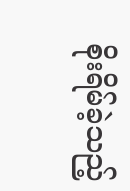စိုးရိမ်ခဲ့သည့်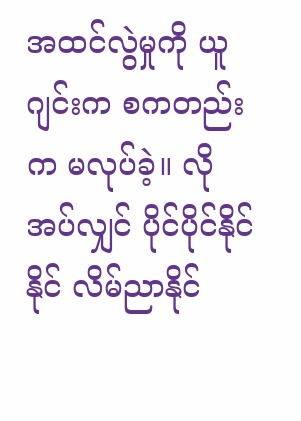အထင်လွဲမှုကို ယူဂျင်းက စကတည်းက မလုပ်ခဲ့။ လိုအပ်လျှင် ပိုင်ပိုင်နိုင်နိုင် လိမ်ညာနိုင်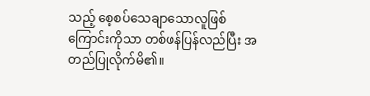သည့် စေ့စပ်သေချာသောလူဖြစ်ကြောင်းကိုသာ တစ်ဖန်ပြန်လည်ပြီး အတည်ပြုလိုက်မိ၏။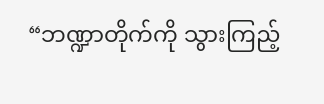“ဘဏ္ဍာတိုက်ကို သွားကြည့်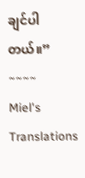ချင်ပါတယ်။”
~~~~
Miel's Translations